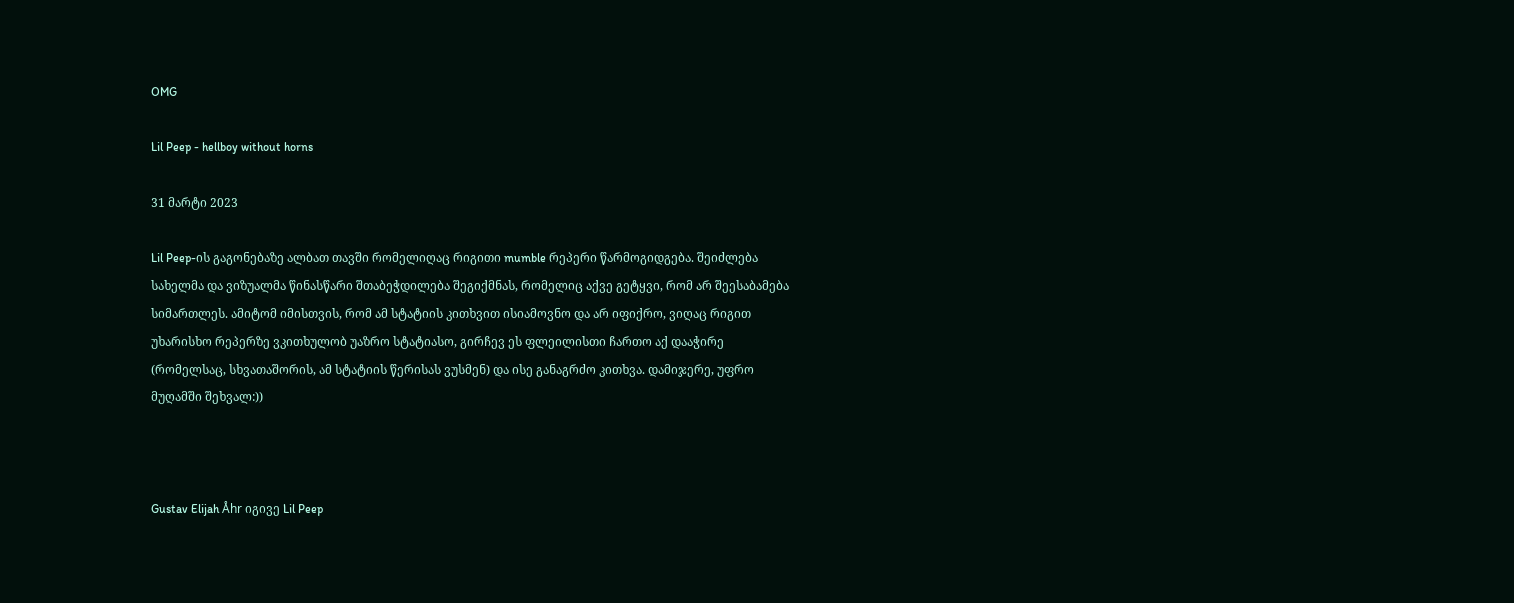OMG

Lil Peep - hellboy without horns

31 მარტი 2023

Lil Peep-ის გაგონებაზე ალბათ თავში რომელიღაც რიგითი mumble რეპერი წარმოგიდგება. შეიძლება სახელმა და ვიზუალმა წინასწარი შთაბეჭდილება შეგიქმნას, რომელიც აქვე გეტყვი, რომ არ შეესაბამება სიმართლეს. ამიტომ იმისთვის, რომ ამ სტატიის კითხვით ისიამოვნო და არ იფიქრო, ვიღაც რიგით უხარისხო რეპერზე ვკითხულობ უაზრო სტატიასო, გირჩევ ეს ფლეილისთი ჩართო აქ დააჭირე (რომელსაც, სხვათაშორის, ამ სტატიის წერისას ვუსმენ) და ისე განაგრძო კითხვა. დამიჯერე, უფრო მუღამში შეხვალ:))



Gustav Elijah Åhr იგივე Lil Peep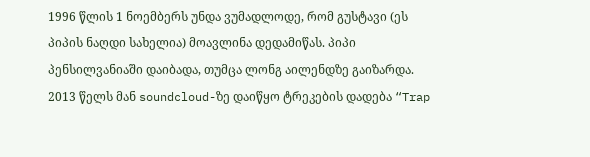1996 წლის 1 ნოემბერს უნდა ვუმადლოდე, რომ გუსტავი (ეს პიპის ნაღდი სახელია) მოავლინა დედამიწას. პიპი პენსილვანიაში დაიბადა, თუმცა ლონგ აილენდზე გაიზარდა. 2013 წელს მან soundcloud-ზე დაიწყო ტრეკების დადება “Trap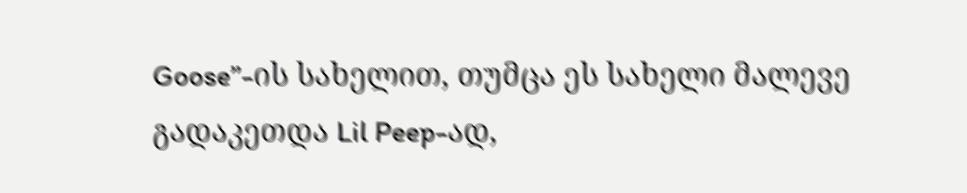Goose”-ის სახელით, თუმცა ეს სახელი მალევე გადაკეთდა Lil Peep-ად,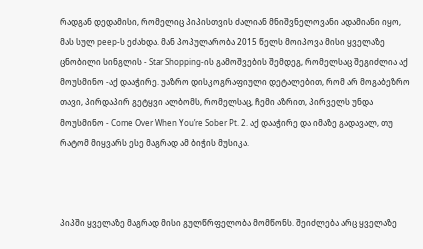რადგან დედამისი, რომელიც პიპისთვის ძალიან მნიშვნელოვანი ადამიანი იყო, მას სულ peep-ს ეძახდა. მან პოპულარობა 2015 წელს მოიპოვა მისი ყველაზე ცნობილი სინგლის - Star Shopping-ის გამოშვების შემდეგ, რომელსაც შეგიძლია აქ მოუსმინო -აქ დააჭირე. უაზრო დისკოგრაფიული დეტალებით, რომ არ მოგაბეზრო თავი, პირდაპირ გეტყვი ალბომს, რომელსაც, ჩემი აზრით, პირველს უნდა მოუსმინო - Come Over When You’re Sober Pt. 2. აქ დააჭირე და იმაზე გადავალ, თუ რატომ მიყვარს ესე მაგრად ამ ბიჭის მუსიკა.



პიპში ყველაზე მაგრად მისი გულწრფელობა მომწონს. შეიძლება არც ყველაზე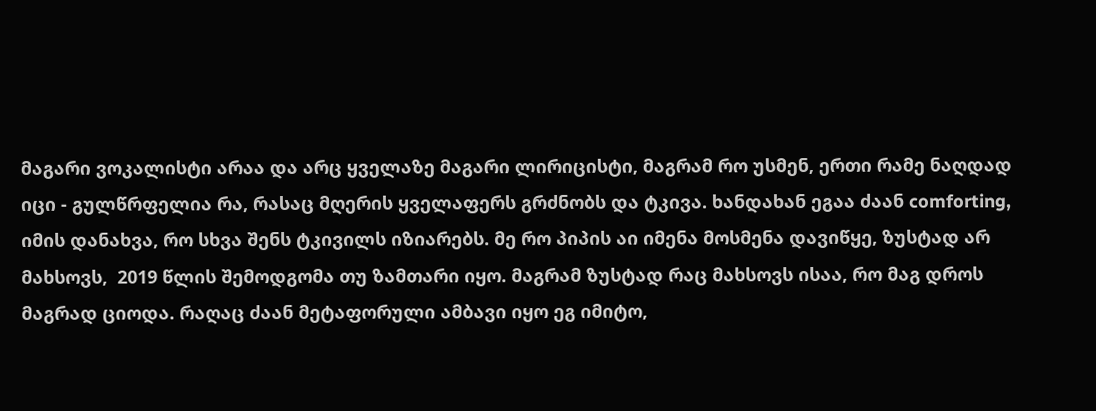მაგარი ვოკალისტი არაა და არც ყველაზე მაგარი ლირიცისტი, მაგრამ რო უსმენ, ერთი რამე ნაღდად იცი - გულწრფელია რა, რასაც მღერის ყველაფერს გრძნობს და ტკივა. ხანდახან ეგაა ძაან comforting, იმის დანახვა, რო სხვა შენს ტკივილს იზიარებს. მე რო პიპის აი იმენა მოსმენა დავიწყე, ზუსტად არ მახსოვს,  2019 წლის შემოდგომა თუ ზამთარი იყო. მაგრამ ზუსტად რაც მახსოვს ისაა, რო მაგ დროს მაგრად ციოდა. რაღაც ძაან მეტაფორული ამბავი იყო ეგ იმიტო,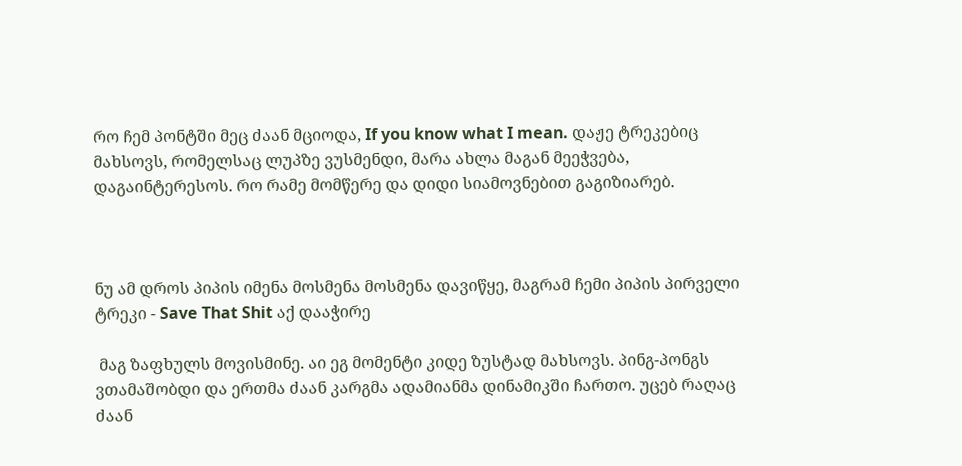რო ჩემ პონტში მეც ძაან მციოდა, If you know what I mean. დაჟე ტრეკებიც მახსოვს, რომელსაც ლუპზე ვუსმენდი, მარა ახლა მაგან მეეჭვება, დაგაინტერესოს. რო რამე მომწერე და დიდი სიამოვნებით გაგიზიარებ.



ნუ ამ დროს პიპის იმენა მოსმენა მოსმენა დავიწყე, მაგრამ ჩემი პიპის პირველი ტრეკი - Save That Shit აქ დააჭირე

 მაგ ზაფხულს მოვისმინე. აი ეგ მომენტი კიდე ზუსტად მახსოვს. პინგ-პონგს ვთამაშობდი და ერთმა ძაან კარგმა ადამიანმა დინამიკში ჩართო. უცებ რაღაც ძაან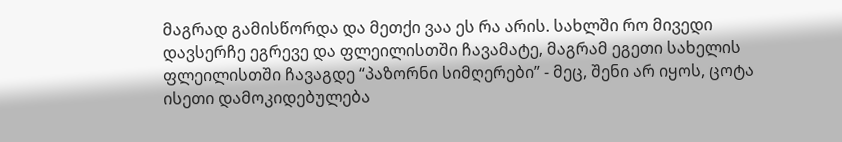მაგრად გამისწორდა და მეთქი ვაა ეს რა არის. სახლში რო მივედი დავსერჩე ეგრევე და ფლეილისთში ჩავამატე, მაგრამ ეგეთი სახელის ფლეილისთში ჩავაგდე “პაზორნი სიმღერები” - მეც, შენი არ იყოს, ცოტა ისეთი დამოკიდებულება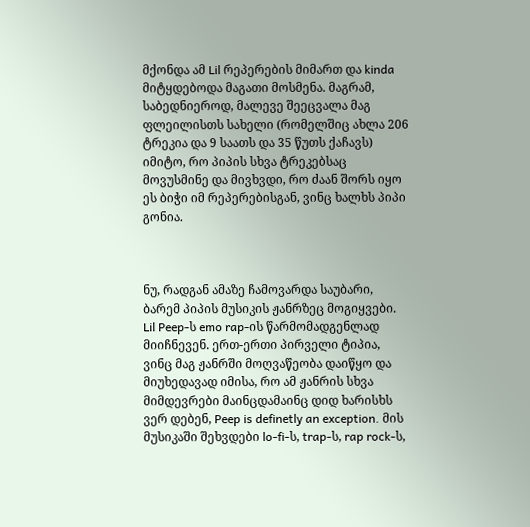მქონდა ამ Lil რეპერების მიმართ და kinda მიტყდებოდა მაგათი მოსმენა. მაგრამ, საბედნიეროდ, მალევე შეეცვალა მაგ ფლეილისთს სახელი (რომელშიც ახლა 206 ტრეკია და 9 საათს და 35 წუთს ქაჩავს) იმიტო, რო პიპის სხვა ტრეკებსაც მოვუსმინე და მივხვდი, რო ძაან შორს იყო ეს ბიჭი იმ რეპერებისგან, ვინც ხალხს პიპი გონია.



ნუ, რადგან ამაზე ჩამოვარდა საუბარი, ბარემ პიპის მუსიკის ჟანრზეც მოგიყვები. Lil Peep-ს emo rap-ის წარმომადგენლად მიიჩნევენ. ერთ-ერთი პირველი ტიპია, ვინც მაგ ჟანრში მოღვაწეობა დაიწყო და მიუხედავად იმისა, რო ამ ჟანრის სხვა მიმდევრები მაინცდამაინც დიდ ხარისხს ვერ დებენ, Peep is definetly an exception. მის მუსიკაში შეხვდები lo-fi-ს, trap-ს, rap rock-ს,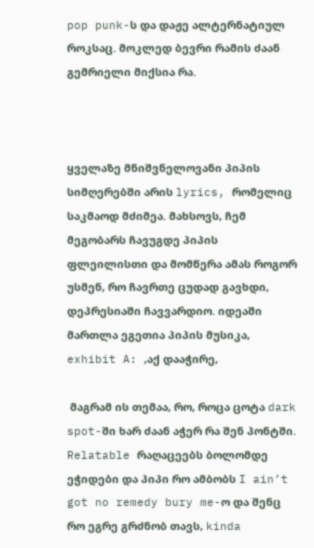pop punk-ს და დაჟე ალტერნატიულ როკსაც. მოკლედ ბევრი რამის ძაან გემრიელი მიქსია რა.



ყველაზე მნიშვნელოვანი პიპის სიმღერებში არის lyrics, რომელიც საკმაოდ მძიმეა. მახსოვს, ჩემ მეგობარს ჩავუგდე პიპის ფლეილისთი და მომწერა ამას როგორ უსმენ, რო ჩავრთე ცუდად გავხდი, დეპრესიაში ჩავვარდიო. იდეაში მართლა ეგეთია პიპის მუსიკა, exhibit A: ,აქ დააჭირე,

 მაგრამ ის თემაა, რო, როცა ცოტა dark spot-ში ხარ ძაან აჭერ რა შენ პონტში. Relatable რაღაცეებს ბოლომდე ეჭიდები და პიპი რო ამბობს I ain’t got no remedy bury me-ო და შენც რო ეგრე გრძნობ თავს, kinda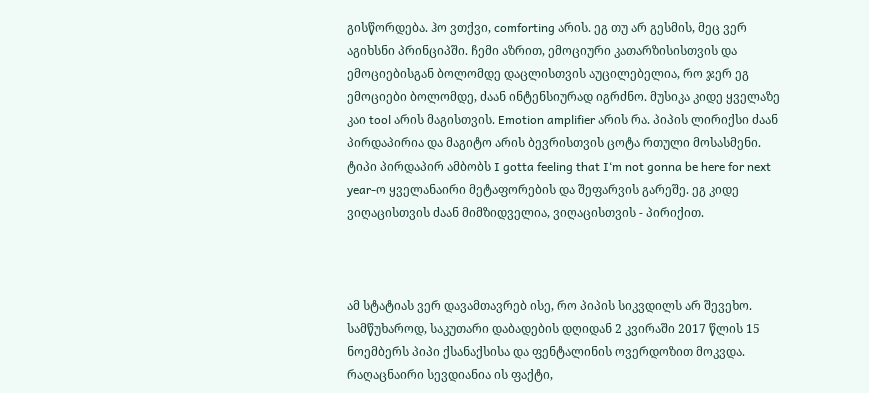გისწორდება. ჰო ვთქვი, comforting არის. ეგ თუ არ გესმის, მეც ვერ აგიხსნი პრინციპში. ჩემი აზრით, ემოციური კათარზისისთვის და ემოციებისგან ბოლომდე დაცლისთვის აუცილებელია, რო ჯერ ეგ ემოციები ბოლომდე, ძაან ინტენსიურად იგრძნო. მუსიკა კიდე ყველაზე კაი tool არის მაგისთვის. Emotion amplifier არის რა. პიპის ლირიქსი ძაან პირდაპირია და მაგიტო არის ბევრისთვის ცოტა რთული მოსასმენი. ტიპი პირდაპირ ამბობს I gotta feeling that I‘m not gonna be here for next year-ო ყველანაირი მეტაფორების და შეფარვის გარეშე. ეგ კიდე ვიღაცისთვის ძაან მიმზიდველია, ვიღაცისთვის - პირიქით.



ამ სტატიას ვერ დავამთავრებ ისე, რო პიპის სიკვდილს არ შევეხო. სამწუხაროდ, საკუთარი დაბადების დღიდან 2 კვირაში 2017 წლის 15 ნოემბერს პიპი ქსანაქსისა და ფენტალინის ოვერდოზით მოკვდა. რაღაცნაირი სევდიანია ის ფაქტი,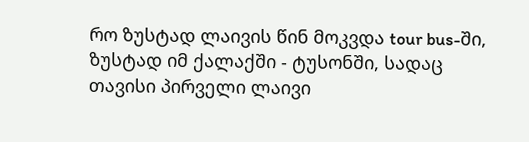რო ზუსტად ლაივის წინ მოკვდა tour bus-ში, ზუსტად იმ ქალაქში - ტუსონში, სადაც თავისი პირველი ლაივი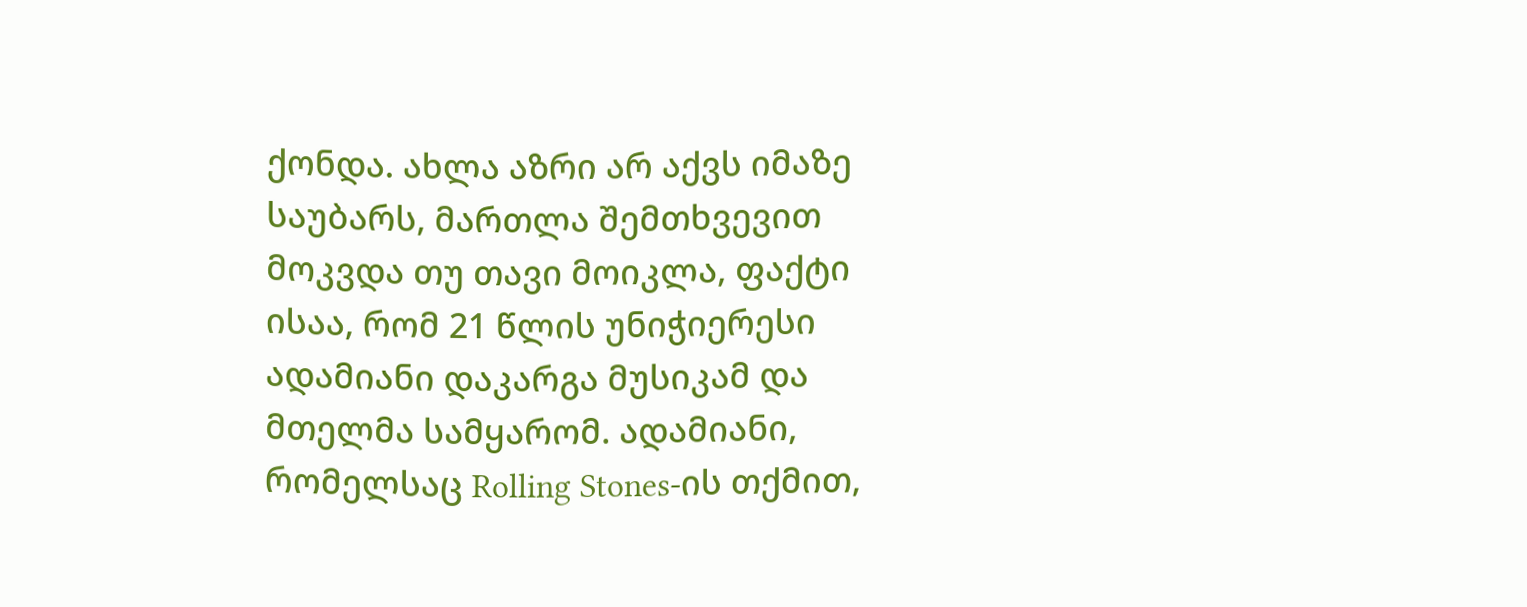ქონდა. ახლა აზრი არ აქვს იმაზე საუბარს, მართლა შემთხვევით მოკვდა თუ თავი მოიკლა, ფაქტი ისაა, რომ 21 წლის უნიჭიერესი ადამიანი დაკარგა მუსიკამ და მთელმა სამყარომ. ადამიანი, რომელსაც Rolling Stones-ის თქმით,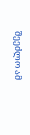შეეძლო ამ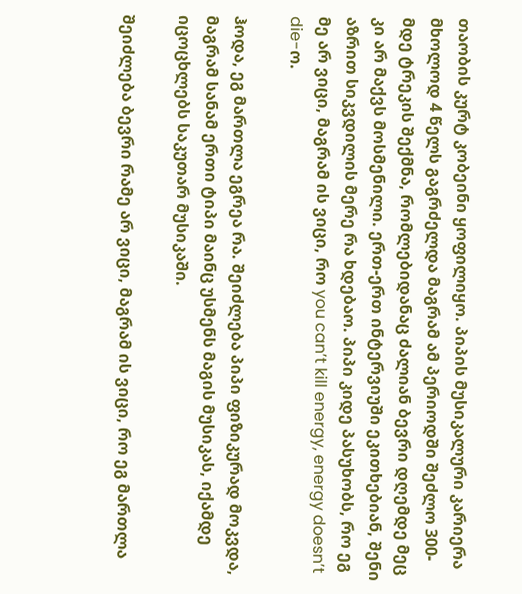თაობის კურტ კობეინი ყოფილიყო. პიპის მუსიკალური კარიერა მხოლოდ 4 წელს გაგრძელდა მაგრამ ამ პერიოდში შეძლო 300-მდე ტრეკის შექმნა, რომლებიდანაც ძალიან ბევრი დღემდე მეც კი არ მაქვს მოსმენილი. ერთ-ერთ ინტერვიუში ეკითხებიან, შენი აზრით სიკვდილის მერე რა ხდებაო. პიპი კიდე პასუხობს, რო ეგ მე არ ვიცი, მაგრამ ის ვიცი, რო you can’t kill energy, energy doesn’t die-ო.

ჰოდა, ეგ მართლა ეგრეა რა. შეიძლება პიპი ფიზიკურად მოკვდა, მაგრამ სანამ ერთი ტიპი მაინც უსმენს მაგის მუსიკას, იქამდე იცოცხლებს საკუთარ მუსიკაში.

შეიძლება ბევრი რამე არ ვიცი, მაგრამ ის ვიცი, რო ეგ მართლა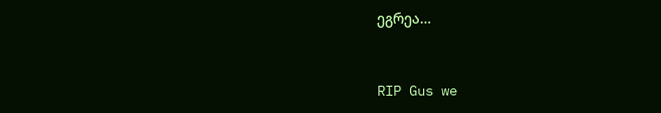ეგრეა…



RIP Gus we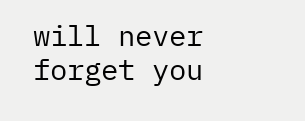will never forget you